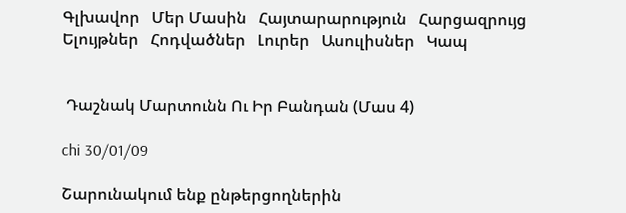Գլխավոր   Մեր Մասին   Հայտարարություն   Հարցազրույց    Ելույթներ   Հոդվածներ   Լուրեր   Ասուլիսներ   Կապ


 Դաշնակ Մարտունն Ու Իր Բանդան (Մաս 4)

chi 30/01/09

Շարունակում ենք ընթերցողներին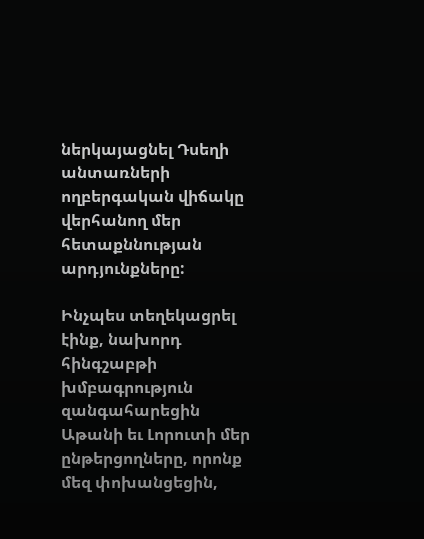ներկայացնել Դսեղի անտառների ողբերգական վիճակը վերհանող մեր հետաքննության արդյունքները:

Ինչպես տեղեկացրել էինք, նախորդ հինգշաբթի խմբագրություն զանգահարեցին Աթանի եւ Լորուտի մեր ընթերցողները, որոնք մեզ փոխանցեցին,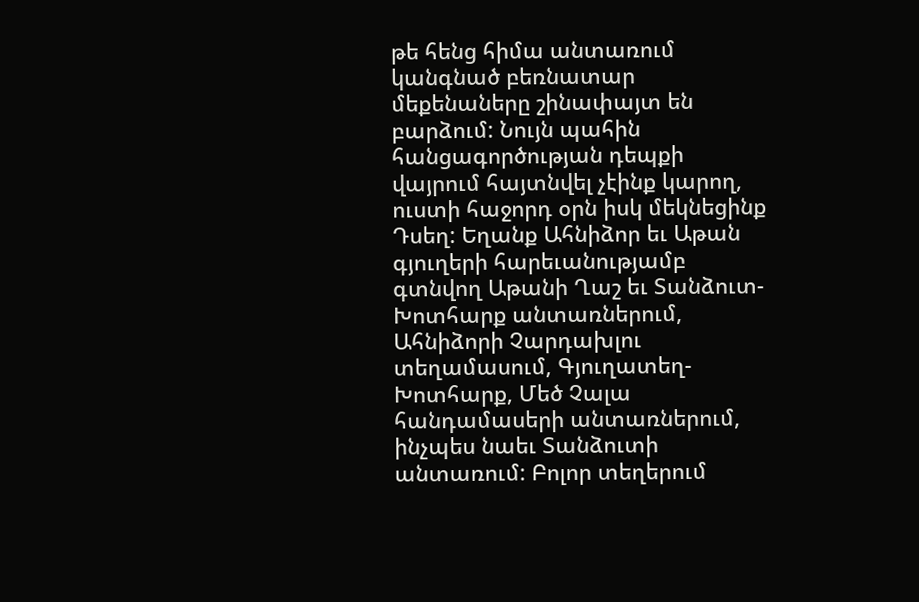թե հենց հիմա անտառում կանգնած բեռնատար մեքենաները շինափայտ են բարձում: Նույն պահին հանցագործության դեպքի վայրում հայտնվել չէինք կարող, ուստի հաջորդ օրն իսկ մեկնեցինք Դսեղ: Եղանք Ահնիձոր եւ Աթան գյուղերի հարեւանությամբ գտնվող Աթանի Ղաշ եւ Տանձուտ-Խոտհարք անտառներում, Ահնիձորի Չարդախլու տեղամասում, Գյուղատեղ-Խոտհարք, Մեծ Չալա հանդամասերի անտառներում, ինչպես նաեւ Տանձուտի անտառում: Բոլոր տեղերում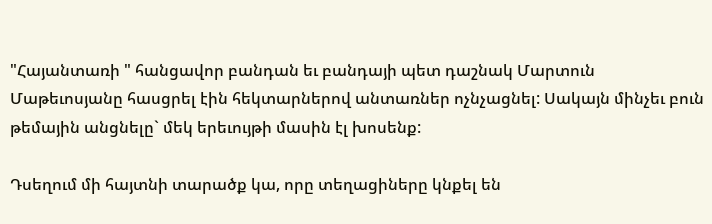"Հայանտառի " հանցավոր բանդան եւ բանդայի պետ դաշնակ Մարտուն Մաթեւոսյանը հասցրել էին հեկտարներով անտառներ ոչնչացնել: Սակայն մինչեւ բուն թեմային անցնելը` մեկ երեւույթի մասին էլ խոսենք:

Դսեղում մի հայտնի տարածք կա, որը տեղացիները կնքել են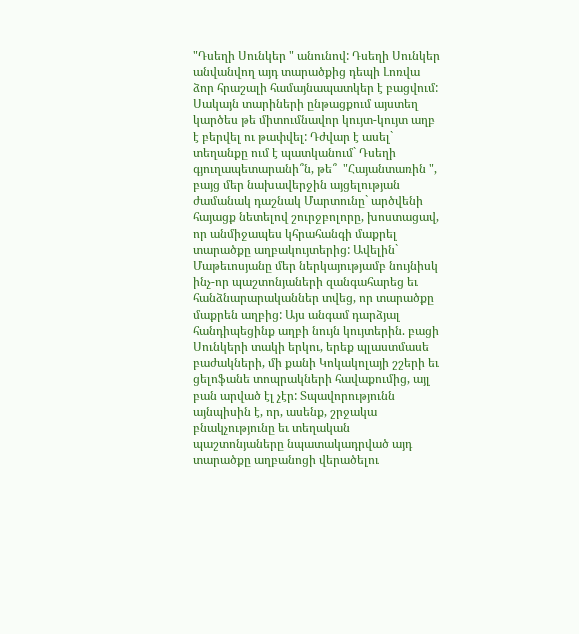"Դսեղի Սունկեր " անունով: Դսեղի Սունկեր անվանվող այդ տարածքից դեպի Լոռվա ձոր հրաշալի համայնապատկեր է բացվում: Սակայն տարիների ընթացքում այստեղ կարծես թե միտումնավոր կույտ-կույտ աղբ է բերվել ու թափվել: Դժվար է ասել` տեղանքը ում է պատկանում` Դսեղի գյուղապետարանի՞ն, թե՞  "Հայանտառին ", բայց մեր նախավերջին այցելության ժամանակ դաշնակ Մարտունը` արծվենի հայացք նետելով շուրջբոլորը, խոստացավ, որ անմիջապես կհրահանգի մաքրել տարածքը աղբակույտերից: Ավելին` Մաթեւոսյանը մեր ներկայությամբ նույնիսկ ինչ-որ պաշտոնյաների զանգահարեց եւ հանձնարարականներ տվեց, որ տարածքը մաքրեն աղբից: Այս անգամ դարձյալ հանդիպեցինք աղբի նույն կույտերին. բացի Սունկերի տակի երկու, երեք պլաստմասե
բաժակների, մի քանի Կոկակոլայի շշերի եւ ցելոֆանե տոպրակների հավաքումից, այլ բան արված էլ չէր: Տպավորությունն այնպիսին է, որ, ասենք, շրջակա բնակչությունը եւ տեղական պաշտոնյաները նպատակադրված այդ տարածքը աղբանոցի վերածելու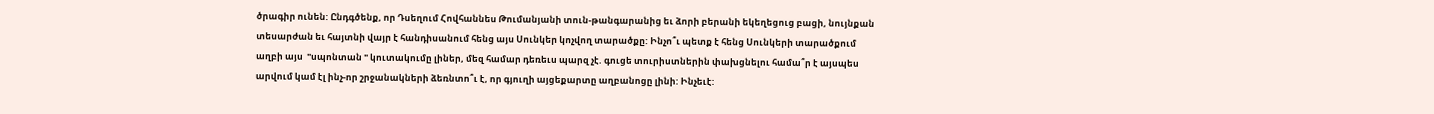ծրագիր ունեն: Ընդգծենք, որ Դսեղում Հովհաննես Թումանյանի տուն-թանգարանից եւ ձորի բերանի եկեղեցուց բացի, նույնքան տեսարժան եւ հայտնի վայր է հանդիսանում հենց այս Սունկեր կոչվող տարածքը: Ինչո՞ւ պետք է հենց Սունկերի տարածքում աղբի այս  "սպոնտան " կուտակումը լիներ, մեզ համար դեռեւս պարզ չէ. գուցե տուրիստներին փախցնելու համա՞ր է այսպես արվում կամ էլ ինչ-որ շրջանակների ձեռնտո՞ւ է, որ գյուղի այցեքարտը աղբանոցը լինի: Ինչեւէ: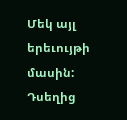Մեկ այլ երեւույթի մասին: Դսեղից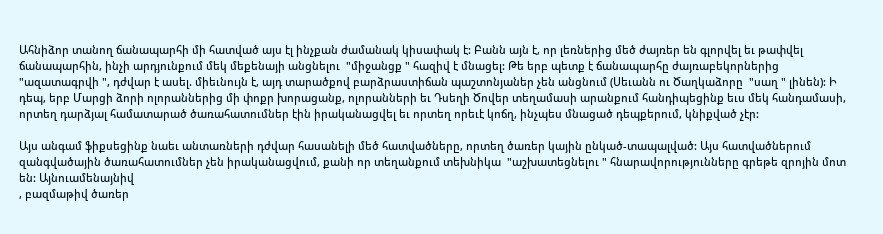Ահնիձոր տանող ճանապարհի մի հատված այս էլ ինչքան ժամանակ կիսափակ է: Բանն այն է, որ լեռներից մեծ ժայռեր են գլորվել եւ թափվել ճանապարհին, ինչի արդյունքում մեկ մեքենայի անցնելու  "միջանցք " հազիվ է մնացել: Թե երբ պետք է ճանապարհը ժայռաբեկորներից  "ազատագրվի ", դժվար է ասել. միեւնույն է, այդ տարածքով բարձրաստիճան պաշտոնյաներ չեն անցնում (Սեւանն ու Ծաղկաձորը  "սաղ " լինեն): Ի դեպ, երբ Մարցի ձորի ոլորաններից մի փոքր խորացանք, ոլորանների եւ Դսեղի Ծովեր տեղամասի արանքում հանդիպեցինք եւս մեկ հանդամասի, որտեղ դարձյալ համատարած ծառահատումներ էին իրականացվել եւ որտեղ որեւէ կոճղ, ինչպես մնացած դեպքերում, կնիքված չէր:

Այս անգամ ֆիքսեցինք նաեւ անտառների դժվար հասանելի մեծ հատվածները, որտեղ ծառեր կային ընկած-տապալված: Այս հատվածներում զանգվածային ծառահատումներ չեն իրականացվում, քանի որ տեղանքում տեխնիկա  "աշխատեցնելու " հնարավորությունները գրեթե զրոյին մոտ են: Այնուամենայնիվ
, բազմաթիվ ծառեր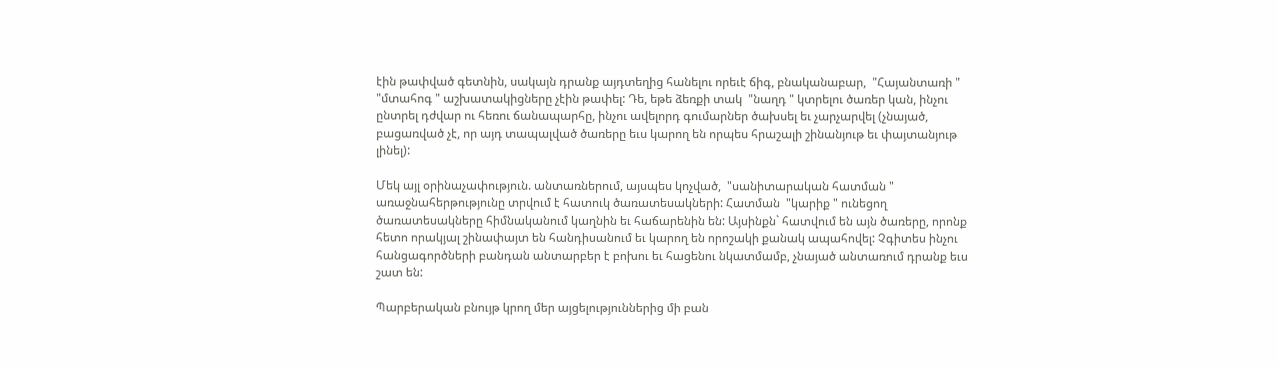էին թափված գետնին, սակայն դրանք այդտեղից հանելու որեւէ ճիգ, բնականաբար,  "Հայանտառի "  "մտահոգ " աշխատակիցները չէին թափել: Դե, եթե ձեռքի տակ  "նաղդ " կտրելու ծառեր կան, ինչու ընտրել դժվար ու հեռու ճանապարհը, ինչու ավելորդ գումարներ ծախսել եւ չարչարվել (չնայած, բացառված չէ, որ այդ տապալված ծառերը եւս կարող են որպես հրաշալի շինանյութ եւ փայտանյութ լինել):

Մեկ այլ օրինաչափություն. անտառներում, այսպես կոչված,  "սանիտարական հատման " առաջնահերթությունը տրվում է հատուկ ծառատեսակների: Հատման  "կարիք " ունեցող ծառատեսակները հիմնականում կաղնին եւ հաճարենին են: Այսինքն` հատվում են այն ծառերը, որոնք հետո որակյալ շինափայտ են հանդիսանում եւ կարող են որոշակի քանակ ապահովել: Չգիտես ինչու հանցագործների բանդան անտարբեր է բոխու եւ հացենու նկատմամբ, չնայած անտառում դրանք եւս շատ են:

Պարբերական բնույթ կրող մեր այցելություններից մի բան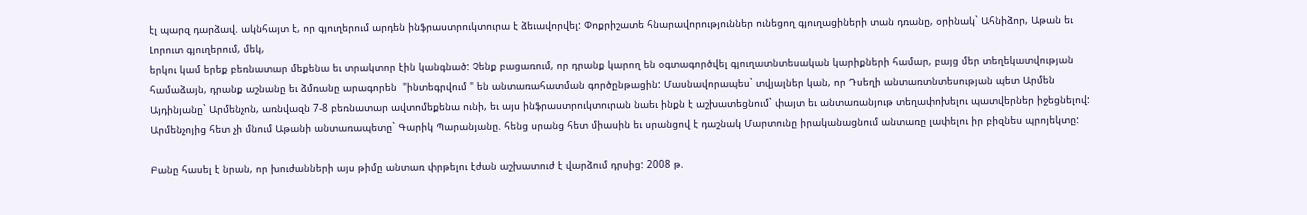էլ պարզ դարձավ. ակնհայտ է, որ գյուղերում արդեն ինֆրաստրուկտուրա է ձեւավորվել: Փոքրիշատե հնարավորություններ ունեցող գյուղացիների տան դռանը, օրինակ` Ահնիձոր, Աթան եւ Լորուտ գյուղերում, մեկ,
երկու կամ երեք բեռնատար մեքենա եւ տրակտոր էին կանգնած: Չենք բացառում, որ դրանք կարող են օգտագործվել գյուղատնտեսական կարիքների համար, բայց մեր տեղեկատվության համաձայն, դրանք աշնանը եւ ձմռանը արագորեն  "ինտեգրվում " են անտառահատման գործընթացին: Մասնավորապես` տվյալներ կան, որ Դսեղի անտառտնտեսության պետ Արմեն Այդինյանը` Արմենչոն, առնվազն 7-8 բեռնատար ավտոմեքենա ունի, եւ այս ինֆրաստրուկտուրան նաեւ ինքն է աշխատեցնում` փայտ եւ անտառանյութ տեղափոխելու պատվերներ իջեցնելով: Արմենչոյից հետ չի մնում Աթանի անտառապետը` Գարիկ Պարանյանը. հենց սրանց հետ միասին եւ սրանցով է դաշնակ Մարտունը իրականացնում անտառը լափելու իր բիզնես պրոյեկտը:

Բանը հասել է նրան, որ խուժանների այս թիմը անտառ փրթելու էժան աշխատուժ է վարձում դրսից: 2008 թ.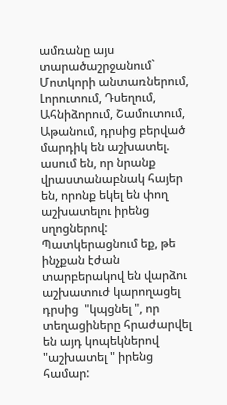ամռանը այս տարածաշրջանում` Մոտկորի անտառներում, Լորուտում, Դսեղում, Ահնիձորում, Շամուտում, Աթանում, դրսից բերված մարդիկ են աշխատել. ասում են, որ նրանք վրաստանաբնակ հայեր են, որոնք եկել են փող աշխատելու իրենց սղոցներով: Պատկերացնում եք, թե ինչքան էժան տարբերակով են վարձու աշխատուժ կարողացել դրսից  "կպցնել ", որ տեղացիները հրաժարվել են այդ կոպեկներով  "աշխատել " իրենց համար: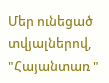Մեր ունեցած տվյալներով,  "Հայանտառ "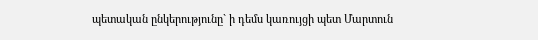պետական ընկերությունը` ի դեմս կառույցի պետ Մարտուն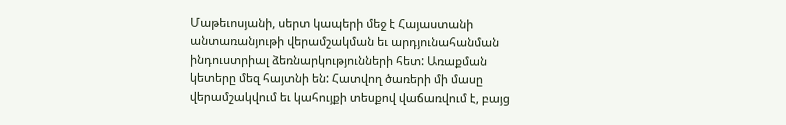Մաթեւոսյանի, սերտ կապերի մեջ է Հայաստանի անտառանյութի վերամշակման եւ արդյունահանման ինդուստրիալ ձեռնարկությունների հետ: Առաքման կետերը մեզ հայտնի են: Հատվող ծառերի մի մասը վերամշակվում եւ կահույքի տեսքով վաճառվում է, բայց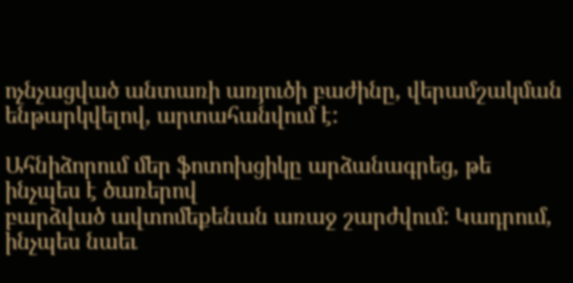ոչնչացված անտառի առյուծի բաժինը, վերամշակման ենթարկվելով, արտահանվում է:

Ահնիձորում մեր ֆոտոխցիկը արձանագրեց, թե ինչպես է ծառերով
բարձված ավտոմեքենան առաջ շարժվում: Կադրում, ինչպես նաեւ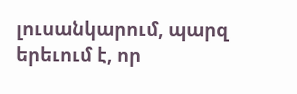լուսանկարում, պարզ երեւում է, որ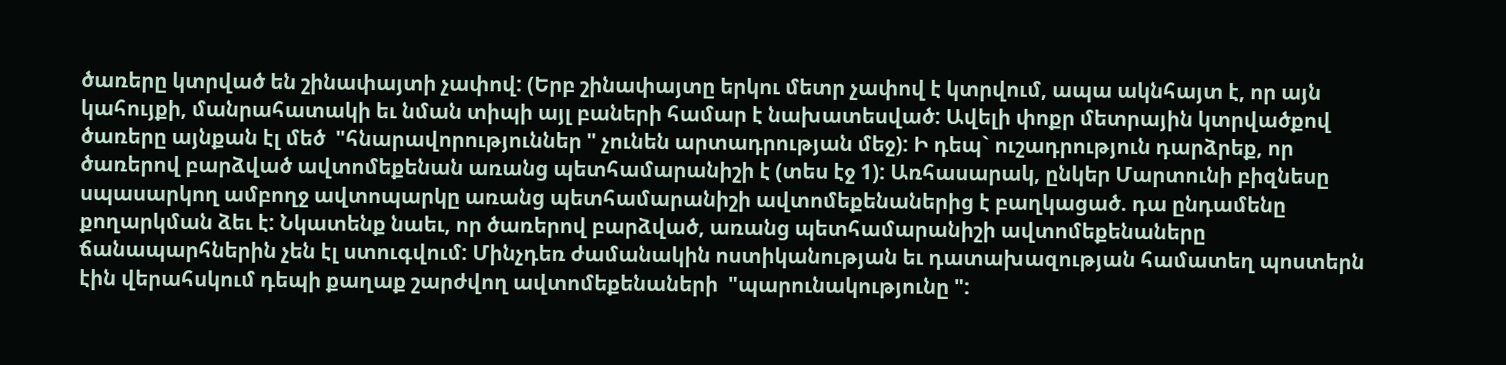ծառերը կտրված են շինափայտի չափով: (Երբ շինափայտը երկու մետր չափով է կտրվում, ապա ակնհայտ է, որ այն կահույքի, մանրահատակի եւ նման տիպի այլ բաների համար է նախատեսված: Ավելի փոքր մետրային կտրվածքով ծառերը այնքան էլ մեծ  "հնարավորություններ " չունեն արտադրության մեջ): Ի դեպ` ուշադրություն դարձրեք, որ ծառերով բարձված ավտոմեքենան առանց պետհամարանիշի է (տես էջ 1): Առհասարակ, ընկեր Մարտունի բիզնեսը սպասարկող ամբողջ ավտոպարկը առանց պետհամարանիշի ավտոմեքենաներից է բաղկացած. դա ընդամենը քողարկման ձեւ է: Նկատենք նաեւ, որ ծառերով բարձված, առանց պետհամարանիշի ավտոմեքենաները ճանապարհներին չեն էլ ստուգվում: Մինչդեռ ժամանակին ոստիկանության եւ դատախազության համատեղ պոստերն էին վերահսկում դեպի քաղաք շարժվող ավտոմեքենաների  "պարունակությունը ":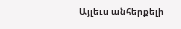Այլեւս անհերքելի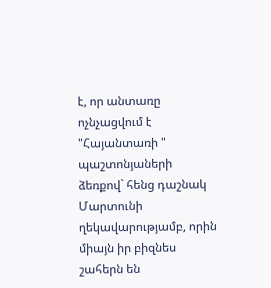է, որ անտառը ոչնչացվում է  "Հայանտառի " պաշտոնյաների ձեռքով` հենց դաշնակ Մարտունի ղեկավարությամբ, որին միայն իր բիզնես շահերն են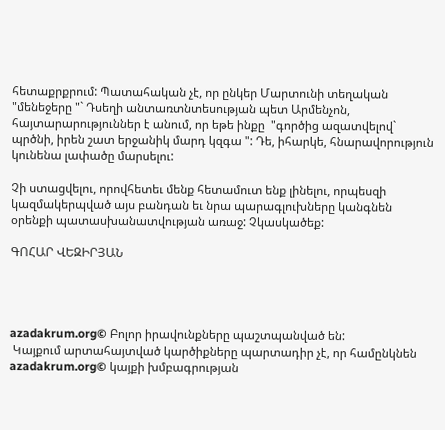հետաքրքրում: Պատահական չէ, որ ընկեր Մարտունի տեղական  "մենեջերը "` Դսեղի անտառտնտեսության պետ Արմենչոն, հայտարարություններ է անում, որ եթե ինքը  "գործից ազատվելով` պրծնի, իրեն շատ երջանիկ մարդ կզգա ": Դե, իհարկե, հնարավորություն կունենա լափածը մարսելու:

Չի ստացվելու, որովհետեւ մենք հետամուտ ենք լինելու, որպեսզի կազմակերպված այս բանդան եւ նրա պարագլուխները կանգնեն օրենքի պատասխանատվության առաջ: Չկասկածեք:

ԳՈՀԱՐ ՎԵԶԻՐՅԱՆ




azadakrum.org© Բոլոր իրավունքները պաշտպանված են:
 Կայքում արտահայտված կարծիքները պարտադիր չէ, որ համընկնեն azadakrum.org© կայքի խմբագրության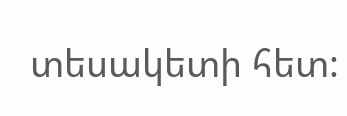տեսակետի հետ: